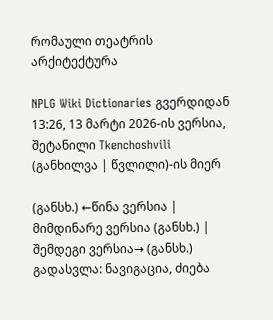რომაული თეატრის არქიტექტურა

NPLG Wiki Dictionaries გვერდიდან
13:26, 13 მარტი 2026-ის ვერსია, შეტანილი Tkenchoshvili (განხილვა | წვლილი)-ის მიერ

(განსხ.) ←წინა ვერსია | მიმდინარე ვერსია (განსხ.) | შემდეგი ვერსია→ (განსხ.)
გადასვლა: ნავიგაცია, ძიება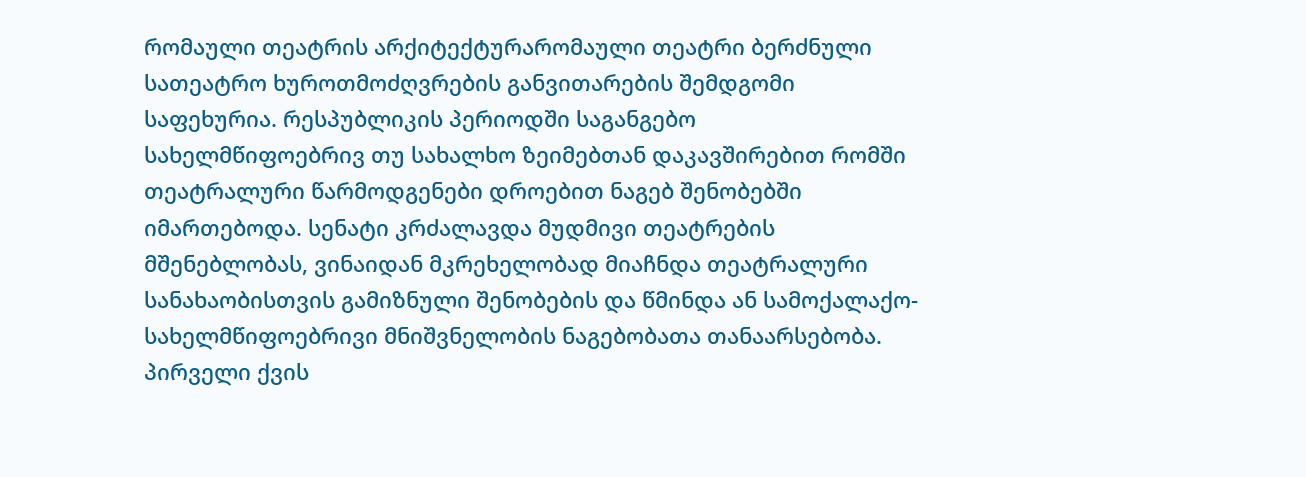რომაული თეატრის არქიტექტურარომაული თეატრი ბერძნული სათეატრო ხუროთმოძღვრების განვითარების შემდგომი საფეხურია. რესპუბლიკის პერიოდში საგანგებო სახელმწიფოებრივ თუ სახალხო ზეიმებთან დაკავშირებით რომში თეატრალური წარმოდგენები დროებით ნაგებ შენობებში იმართებოდა. სენატი კრძალავდა მუდმივი თეატრების მშენებლობას, ვინაიდან მკრეხელობად მიაჩნდა თეატრალური სანახაობისთვის გამიზნული შენობების და წმინდა ან სამოქალაქო-სახელმწიფოებრივი მნიშვნელობის ნაგებობათა თანაარსებობა. პირველი ქვის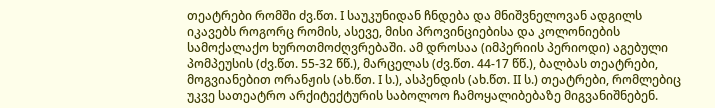თეატრები რომში ძვ.წთ. I საუკუნიდან ჩნდება და მნიშვნელოვან ადგილს იკავებს როგორც რომის, ასევე, მისი პროვინციებისა და კოლონიების სამოქალაქო ხუროთმოძღვრებაში. ამ დროსაა (იმპერიის პერიოდი) აგებული პომპეუსის (ძვ.წთ. 55-32 წწ.), მარცელას (ძვ.წთ. 44-17 წწ.), ბალბას თეატრები, მოგვიანებით ორანჟის (ახ.წთ. I ს.), ასპენდის (ახ.წთ. II ს.) თეატრები, რომლებიც უკვე სათეატრო არქიტექტურის საბოლოო ჩამოყალიბებაზე მიგვანიშნებენ.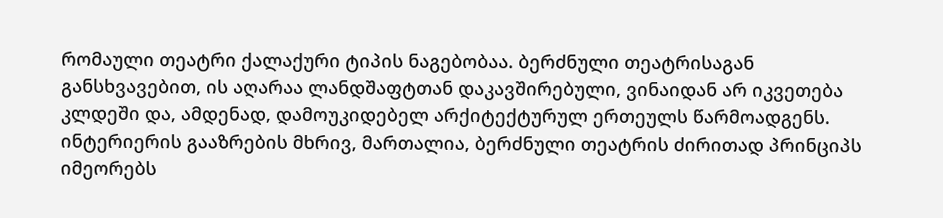რომაული თეატრი ქალაქური ტიპის ნაგებობაა. ბერძნული თეატრისაგან განსხვავებით, ის აღარაა ლანდშაფტთან დაკავშირებული, ვინაიდან არ იკვეთება კლდეში და, ამდენად, დამოუკიდებელ არქიტექტურულ ერთეულს წარმოადგენს. ინტერიერის გააზრების მხრივ, მართალია, ბერძნული თეატრის ძირითად პრინციპს იმეორებს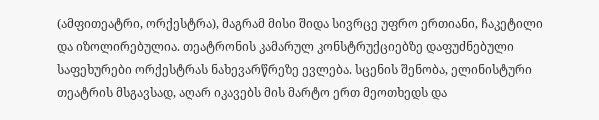(ამფითეატრი, ორქესტრა), მაგრამ მისი შიდა სივრცე უფრო ერთიანი, ჩაკეტილი და იზოლირებულია. თეატრონის კამარულ კონსტრუქციებზე დაფუძნებული საფეხურები ორქესტრას ნახევარწრეზე ევლება. სცენის შენობა, ელინისტური თეატრის მსგავსად, აღარ იკავებს მის მარტო ერთ მეოთხედს და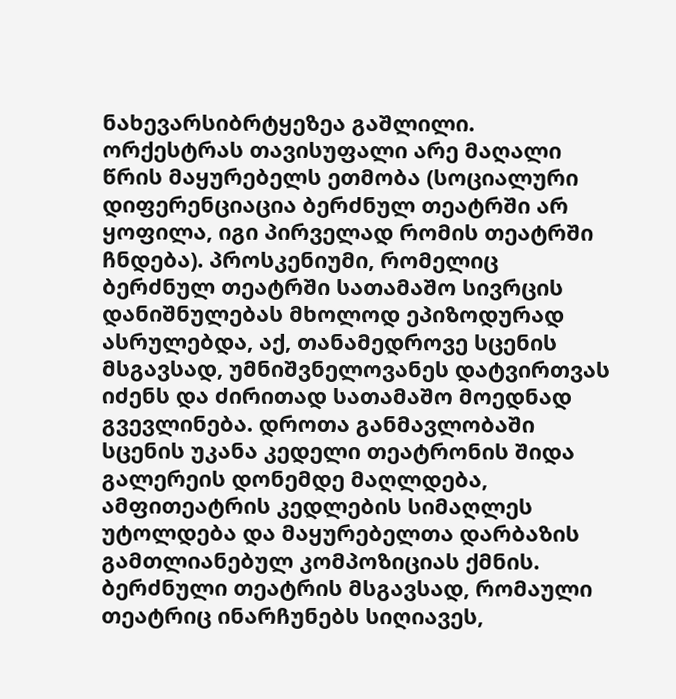ნახევარსიბრტყეზეა გაშლილი. ორქესტრას თავისუფალი არე მაღალი წრის მაყურებელს ეთმობა (სოციალური დიფერენციაცია ბერძნულ თეატრში არ ყოფილა, იგი პირველად რომის თეატრში ჩნდება). პროსკენიუმი, რომელიც ბერძნულ თეატრში სათამაშო სივრცის დანიშნულებას მხოლოდ ეპიზოდურად ასრულებდა, აქ, თანამედროვე სცენის მსგავსად, უმნიშვნელოვანეს დატვირთვას იძენს და ძირითად სათამაშო მოედნად გვევლინება. დროთა განმავლობაში სცენის უკანა კედელი თეატრონის შიდა გალერეის დონემდე მაღლდება, ამფითეატრის კედლების სიმაღლეს უტოლდება და მაყურებელთა დარბაზის გამთლიანებულ კომპოზიციას ქმნის. ბერძნული თეატრის მსგავსად, რომაული თეატრიც ინარჩუნებს სიღიავეს,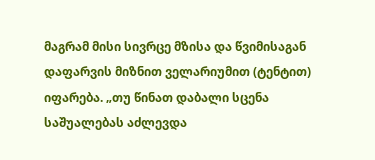მაგრამ მისი სივრცე მზისა და წვიმისაგან დაფარვის მიზნით ველარიუმით (ტენტით) იფარება. „თუ წინათ დაბალი სცენა საშუალებას აძლევდა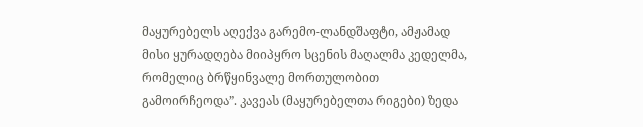მაყურებელს აღექვა გარემო-ლანდშაფტი, ამჟამად მისი ყურადღება მიიპყრო სცენის მაღალმა კედელმა, რომელიც ბრწყინვალე მორთულობით გამოირჩეოდა”. კავეას (მაყურებელთა რიგები) ზედა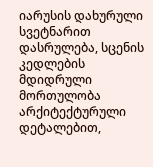იარუსის დახურული სვეტნარით დასრულება, სცენის კედლების მდიდრული მორთულობა არქიტექტურული დეტალებით,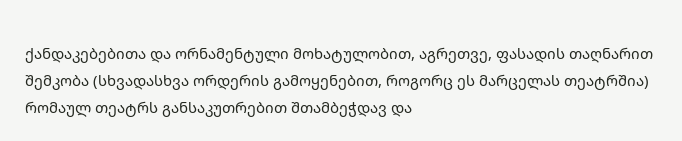ქანდაკებებითა და ორნამენტული მოხატულობით, აგრეთვე, ფასადის თაღნარით შემკობა (სხვადასხვა ორდერის გამოყენებით, როგორც ეს მარცელას თეატრშია) რომაულ თეატრს განსაკუთრებით შთამბეჭდავ და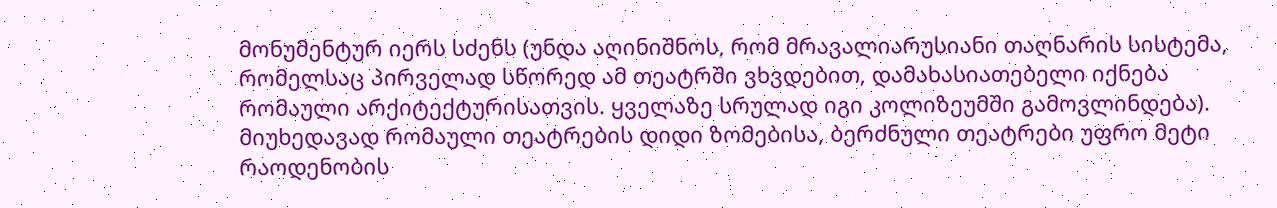მონუმენტურ იერს სძენს (უნდა აღინიშნოს, რომ მრავალიარუსიანი თაღნარის სისტემა, რომელსაც პირველად სწორედ ამ თეატრში ვხვდებით, დამახასიათებელი იქნება რომაული არქიტექტურისათვის. ყველაზე სრულად იგი კოლიზეუმში გამოვლინდება). მიუხედავად რომაული თეატრების დიდი ზომებისა, ბერძნული თეატრები უფრო მეტი რაოდენობის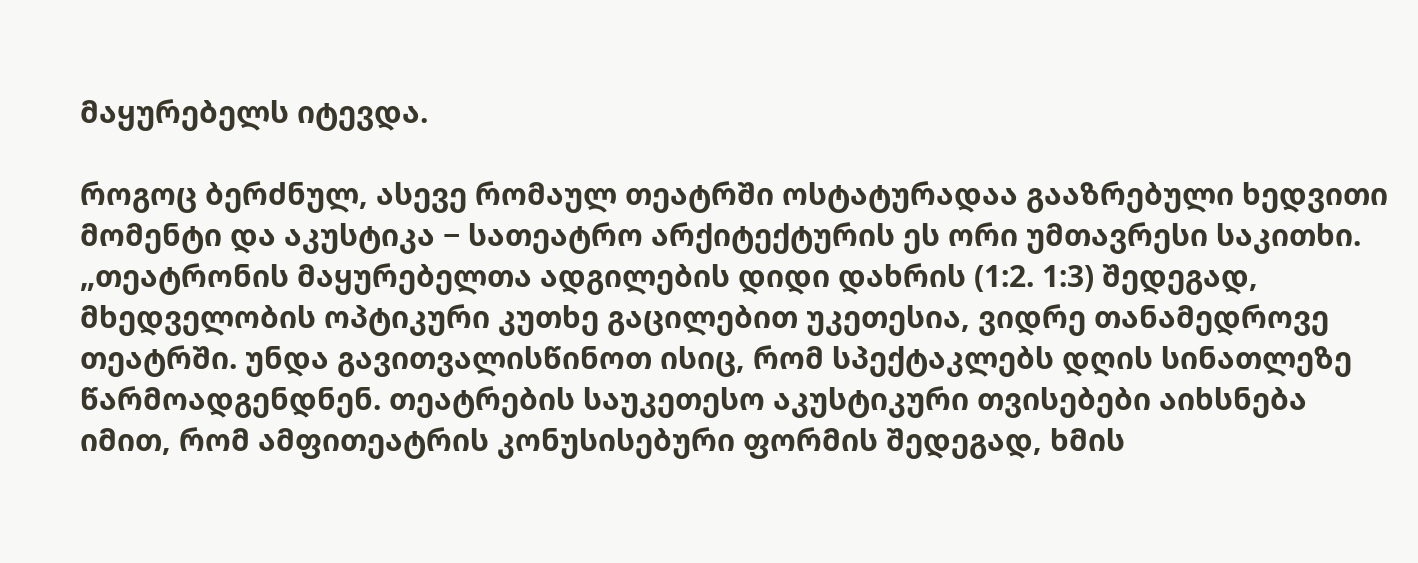მაყურებელს იტევდა.

როგოც ბერძნულ, ასევე რომაულ თეატრში ოსტატურადაა გააზრებული ხედვითი მომენტი და აკუსტიკა − სათეატრო არქიტექტურის ეს ორი უმთავრესი საკითხი. „თეატრონის მაყურებელთა ადგილების დიდი დახრის (1:2. 1:3) შედეგად, მხედველობის ოპტიკური კუთხე გაცილებით უკეთესია, ვიდრე თანამედროვე თეატრში. უნდა გავითვალისწინოთ ისიც, რომ სპექტაკლებს დღის სინათლეზე წარმოადგენდნენ. თეატრების საუკეთესო აკუსტიკური თვისებები აიხსნება იმით, რომ ამფითეატრის კონუსისებური ფორმის შედეგად, ხმის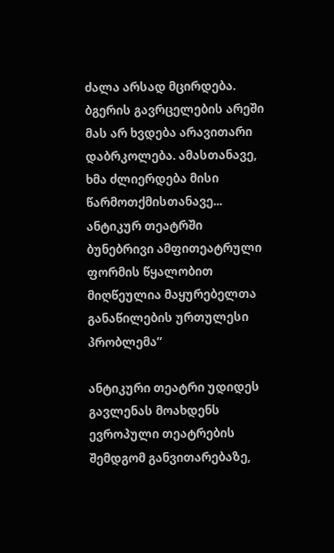ძალა არსად მცირდება. ბგერის გავრცელების არეში მას არ ხვდება არავითარი დაბრკოლება. ამასთანავე, ხმა ძლიერდება მისი წარმოთქმისთანავე... ანტიკურ თეატრში ბუნებრივი ამფითეატრული ფორმის წყალობით მიღწეულია მაყურებელთა განაწილების ურთულესი პრობლემა”

ანტიკური თეატრი უდიდეს გავლენას მოახდენს ევროპული თეატრების შემდგომ განვითარებაზე,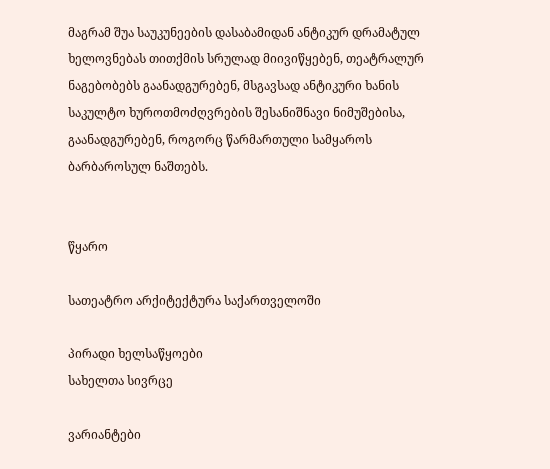მაგრამ შუა საუკუნეების დასაბამიდან ანტიკურ დრამატულ ხელოვნებას თითქმის სრულად მიივიწყებენ, თეატრალურ ნაგებობებს გაანადგურებენ, მსგავსად ანტიკური ხანის საკულტო ხუროთმოძღვრების შესანიშნავი ნიმუშებისა, გაანადგურებენ, როგორც წარმართული სამყაროს ბარბაროსულ ნაშთებს.


წყარო

სათეატრო არქიტექტურა საქართველოში

პირადი ხელსაწყოები
სახელთა სივრცე

ვარიანტები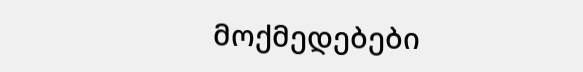მოქმედებები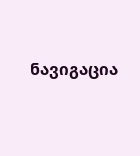ნავიგაცია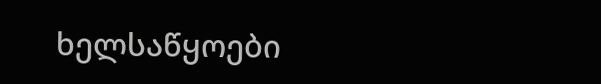ხელსაწყოები